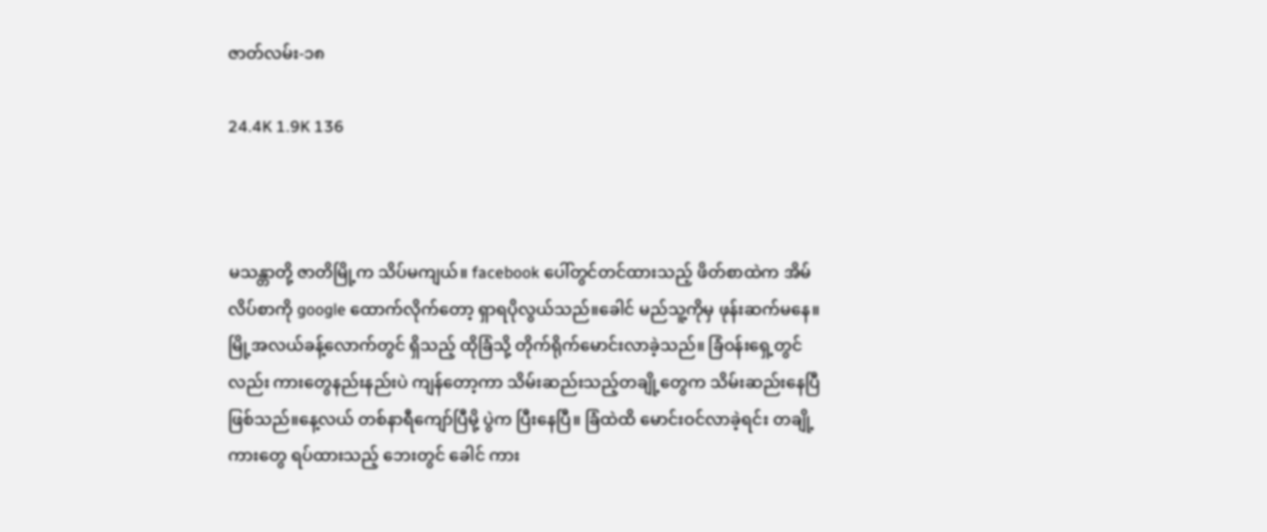ဇာတ်လမ်း-၁၈

24.4K 1.9K 136



မသန္တာတို့ ဇာတိမြို့က သိပ်မကျယ်။ facebook ပေါ်တွင်တင်ထားသည့် ဖိတ်စာထဲက အိမ်လိပ်စာကို google ထောက်လိုက်တော့ ရှာရပိုလွယ်သည်။ခေါင် မည်သူ့ကိုမှ ဖုန်းဆက်မနေ။ မြို့အလယ်ခန့်လောက်တွင် ရှိသည့် ထိုခြံသို့ တိုက်ရိုက်မောင်းလာခဲ့သည်။ ခြံဝန်းရှေ့တွင်လည်း ကားတွေနည်းနည်းပဲ ကျန်တော့ကာ သိမ်းဆည်းသည့်တချို့တွေက သိမ်းဆည်းနေပြီဖြစ်သည်။နေ့လယ် တစ်နာရီကျော်ပြီမို့ ပွဲက ပြီးနေပြီ။ ခြံထဲထိ မောင်းဝင်လာခဲ့ရင်း တချို့ကားတွေ ရပ်ထားသည့် ဘေးတွင် ခေါင် ကား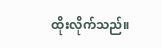ထိုးလိုက်သည်။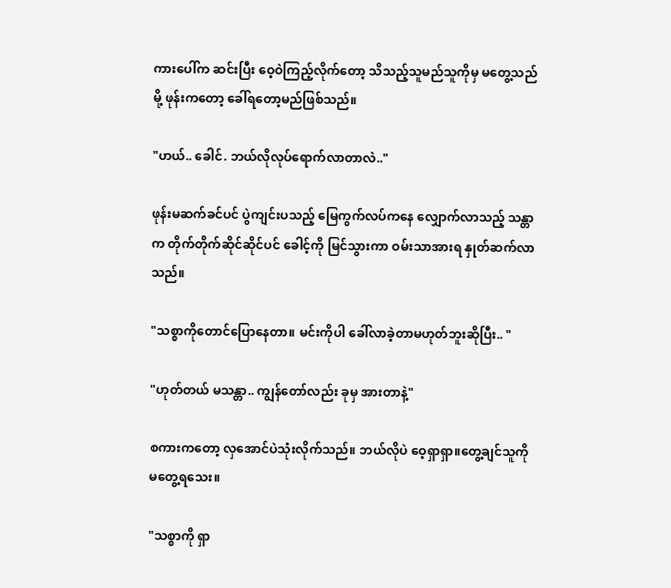ကားပေါ်က ဆင်းပြီး ဝေ့ဝဲကြည့်လိုက်တော့ သိသည့်သူမည်သူကိုမှ မတွေ့သည်မို့ ဖုန်းကတော့ ခေါ်ရတော့မည်ဖြစ်သည်။

"ဟယ်.. ခေါင်. ဘယ်လိုလုပ်ရောက်လာတာလဲ.."

ဖုန်းမဆက်ခင်ပင် ပွဲကျင်းပသည့် မြေကွက်လပ်ကနေ လျှောက်လာသည့် သန္တာက တိုက်တိုက်ဆိုင်ဆိုင်ပင် ခေါင့်ကို မြင်သွားကာ ဝမ်းသာအားရ နှုတ်ဆက်လာသည်။

"သစ္စာကိုတောင်ပြောနေတာ။ မင်းကိုပါ ခေါ်လာခဲ့တာမဟုတ်ဘူးဆိုပြီး.. "

"ဟုတ်တယ် မသန္တာ.. ကျွန်တော်လည်း ခုမှ အားတာနဲ့"

စကားကတော့ လှအောင်ပဲသုံးလိုက်သည်။ ဘယ်လိုပဲ ဝေ့ရှာရှာ။တွေ့ချင်သူကို မတွေ့ရသေး။

"သစ္စာကို ရှာ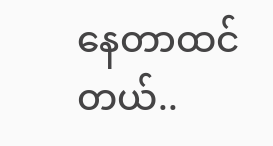နေတာထင်တယ်..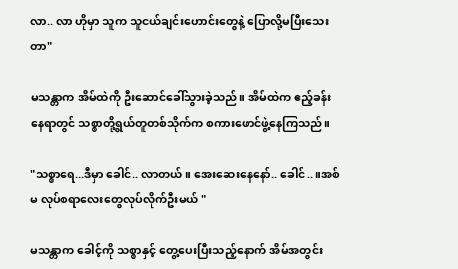လာ.. လာ ဟိုမှာ သူက သူငယ်ချင်းဟောင်းတွေနဲ့ ပြောလို့မပြီးသေးတာ"

မသန္တာက အိမ်ထဲကို ဦးဆောင်ခေါ်သွားခဲ့သည်။ အိမ်ထဲက ဧည့်ခန်းနေရာတွင် သစ္စာတို့ရွယ်တူတစ်သိုက်က စကားဖောင်ဖွဲ့နေကြသည်။

"သစ္စာရေ...ဒီမှာ ခေါင်.. လာတယ်။ အေးဆေးနေနော်.. ခေါင်..။အစ်မ လုပ်စရာလေးတွေလုပ်လိုက်ဦးမယ် "

မသန္တာက ခေါင့်ကို သစ္စာနှင့် တွေ့ပေးပြီးသည့်နောက် အိမ်အတွင်း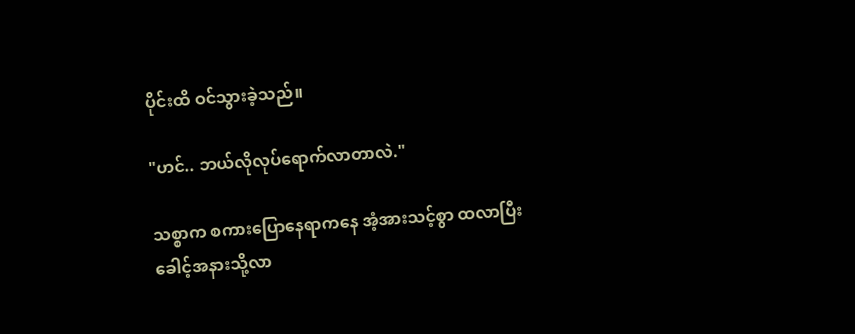ပိုင်းထိ ဝင်သွားခဲ့သည်။

"ဟင်.. ဘယ်လိုလုပ်ရောက်လာတာလဲ."

သစ္စာက စကားပြောနေရာကနေ အံ့အားသင့်စွာ ထလာပြီး ခေါင့်အနားသို့လာ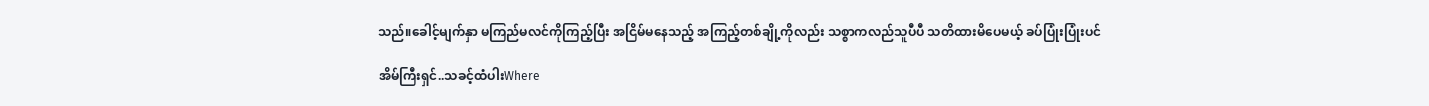သည်။ခေါင့်မျက်နှာ မကြည်မလင်ကိုကြည့်ပြီး အငြိမ်မနေသည့် အကြည့်တစ်ချို့ကိုလည်း သစ္စာကလည်သူပီပီ သတိထားမိပေမယ့် ခပ်ပြုံးပြုံးပင်

အိမ်ကြီးရှင်..သခင့်ထံပါးWhere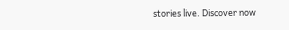stories live. Discover now